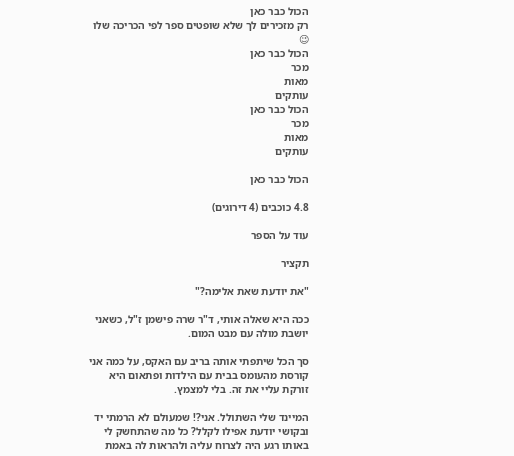הכול כבר כאן
רק מזכירים לך שלא שופטים ספר לפי הכריכה שלו 😉
הכול כבר כאן
מכר
מאות
עותקים
הכול כבר כאן
מכר
מאות
עותקים

הכול כבר כאן

4.8 כוכבים (4 דירוגים)

עוד על הספר

תקציר

"את יודעת שאת אלימה?"

ככה היא שאלה אותי, ד"ר שרה פישמן ז"ל, כשאני יושבת מולה עם מבט המום.

סך הכל שיתפתי אותה בריב עם האקס, על כמה אני קורסת מהעומס בבית עם הילדות ופתאום היא זורקת עליי את זה. בלי למצמץ.

המיינד שלי השתולל. אני?! שמעולם לא הרמתי יד ובקושי יודעת אפילו לקלל? כל מה שהתחשק לי באותו רגע היה לצרוח עליה ולהראות לה באמת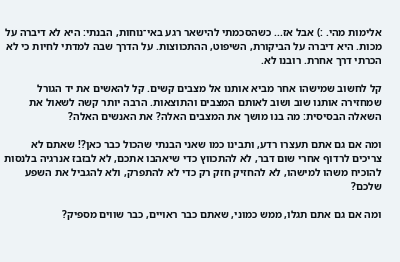אלימות מהי. :) אבל אז... כשהסכמתי להישאר רגע באי־נוחות, הבנתי: היא לא דיברה על מכות. היא דיברה על הביקורת, השיפוט, ההתכווצות. על הדרך שבה למדתי לחיות כי לא הכרתי דרך אחרת. רובנו לא.

קל לחשוב שמישהו אחר מביא אותנו אל מצבים קשים. קל להאשים את יד הגורל שמחזירה אותנו שוב ושוב לאותם המצבים והתוצאות. הרבה יותר קשה לשאול את השאלה הבסיסית: מה בנו מושך את המצבים האלה? את האנשים האלה?

ומה אם גם אתם תעצרו רדע, ותבינו כמו שאני הבנתי שהכול כבר כאן?! שאתם לא צריכים לרדוף אחרי שום דבר, לא להתכווץ כדי שיאהבו אתכם, לא לבזבז אנרגיה בלנסות להוכיח משהו למישהו, לא להחזיק חזק רק כדי לא להתפרק, ולא להגביל את השפע שלכם?

ומה אם גם אתם תגלו, ממש כמוני, שאתם כבר ראויים, כבר שווים מספיק?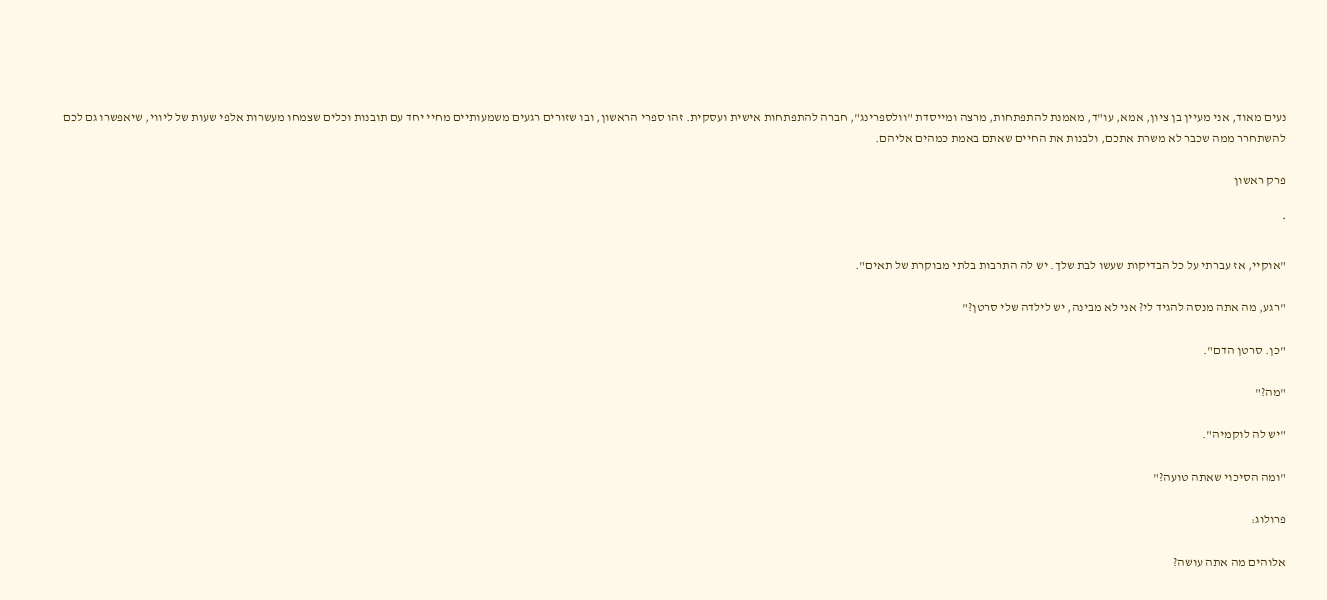נעים מאוד, אני מעיין בן ציון, אמא, עו"ד, מאמנת להתפתחות, מרצה ומייסדת "וולספרינג", חברה להתפתחות אישית ועסקית. זהו ספרי הראשון, ובו שזורים רגעים משמעותיים מחיי יחד עם תובנות וכלים שצמחו מעשרות אלפי שעות של ליווי, שיאפשרו גם לכם להשתחרר ממה שכבר לא משרת אתכם, ולבנות את החיים שאתם באמת כמהים אליהם.

פרק ראשון

*

"אוקיי, אז עברתי על כל הבדיקות שעשו לבת שלך. יש לה התרבות בלתי מבוקרת של תאים".

"רגע, מה אתה מנסה להגיד לי? אני לא מבינה, יש לילדה שלי סרטן?"

"כן. סרטן הדם".

"מה?"

"יש לה לוקמיה".

"ומה הסיכוי שאתה טועה?"

פרולוג:

אלוהים מה אתה עושה?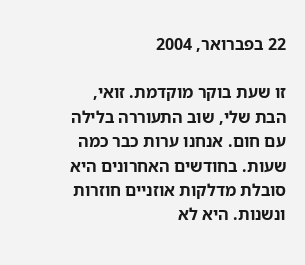22 בפברואר, 2004

זו שעת בוקר מוקדמת. זואי, הבת שלי, שוב התעוררה בלילה עם חום. אנחנו ערות כבר כמה שעות. בחודשים האחרונים היא סובלת מדלקות אוזניים חוזרות ונשנות. היא לא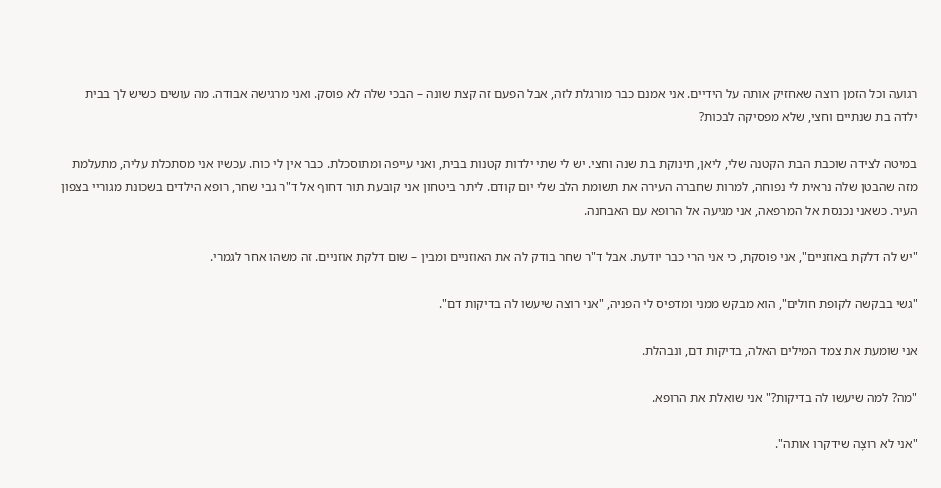רגועה וכל הזמן רוצה שאחזיק אותה על הידיים. אני אמנם כבר מורגלת לזה, אבל הפעם זה קצת שונה – הבכי שלה לא פוסק. ואני מרגישה אבודה. מה עושים כשיש לך בבית ילדה בת שנתיים וחצי, שלא מפסיקה לבכות?

במיטה לצידה שוכבת הבת הקטנה שלי, ליאן, תינוקת בת שנה וחצי. יש לי שתי ילדות קטנות בבית, ואני עייפה ומתוסכלת. כבר אין לי כוח. עכשיו אני מסתכלת עליה, מתעלמת מזה שהבטן שלה נראית לי נפוחה, למרות שחברה העירה את תשומת הלב שלי יום קודם. ליתר ביטחון אני קובעת תור דחוף אל ד"ר גבי שחר, רופא הילדים בשכונת מגוריי בצפון העיר. כשאני נכנסת אל המרפאה, אני מגיעה אל הרופא עם האבחנה.

"יש לה דלקת באוזניים", אני פוסקת, כי אני הרי כבר יודעת. אבל ד"ר שחר בודק לה את האוזניים ומבין – שום דלקת אוזניים. זה משהו אחר לגמרי.

"גשי בבקשה לקופת חולים", הוא מבקש ממני ומדפיס לי הפניה, "אני רוצה שיעשו לה בדיקות דם".

אני שומעת את צמד המילים האלה, בדיקות דם, ונבהלת.

"מה? למה שיעשו לה בדיקות?" אני שואלת את הרופא.

"אני לא רוצָה שידקרו אותה".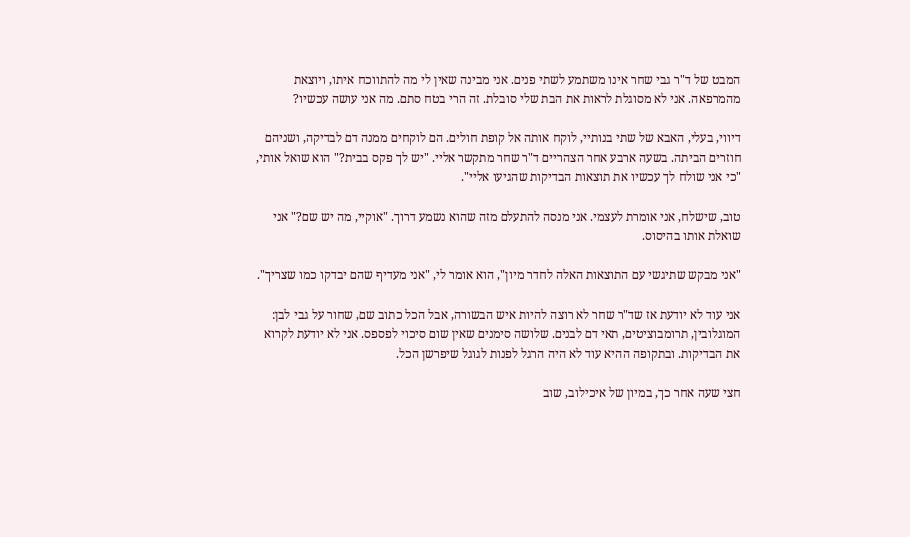המבט של ד"ר גבי שחר אינו משתמע לשתי פנים. אני מבינה שאין לי מה להתווכח איתו, ויוצאת מהמרפאה. אני לא מסוגלת לראות את הבת שלי סובלת. זה הרי בטח סתם. מה אני עושה עכשיו?

דיווי, בעלי, האבא של שתי בנותיי, לוקח אותה אל קופת חולים. הם לוקחים ממנה דם לבדיקה, ושניהם חוזרים הביתה. בשעה ארבע אחר הצהריים ד"ר שחר מתקשר אליי. "יש לך פקס בבית?" הוא שואל אותי, "כי אני שולח לך עכשיו את תוצאות הבדיקות שהגיעו אליי".

טוב, שישלח, אני אומרת לעצמי. אני מנסה להתעלם מזה שהוא נשמע דרוך. "אוקיי, מה יש שם?" אני שואלת אותו בהיסוס.

"אני מבקש שתיגשי עם התוצאות האלה לחדר מיון", הוא אומר לי, "אני מעדיף שהם יבדקו כמו שצריך".

אני עוד לא יודעת אז שד"ר שחר לא רוצה להיות איש הבשורה, אבל הכל כתוב שם, שחור על גבי לבן: המוגלובין, תרומבוציטים, תאי דם לבנים. שלושה סימנים שאין שום סיכוי לפספס. אני לא יודעת לקרוא את הבדיקות. ובתקופה ההיא עוד לא היה הרגל לפנות לגוגל שיפרשן הכל.

חצי שעה אחר כך, במיון של איכילוב, שוב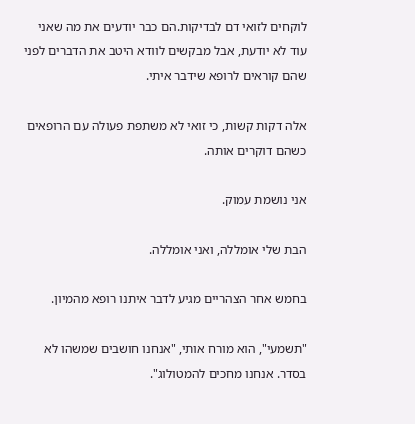לוקחים לזואי דם לבדיקות.הם כבר יודעים את מה שאני עוד לא יודעת, אבל מבקשים לוודא היטב את הדברים לפני שהם קוראים לרופא שידבר איתי.

אלה דקות קשות, כי זואי לא משתפת פעולה עם הרופאים כשהם דוקרים אותה.

אני נושמת עמוק.

הבת שלי אומללה, ואני אומללה.

בחמש אחר הצהריים מגיע לדבר איתנו רופא מהמיון.

"תשמעי", הוא מורח אותי, "אנחנו חושבים שמשהו לא בסדר. אנחנו מחכים להמטולוג".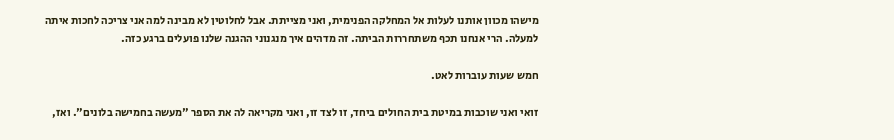מישהו מכוון אותנו לעלות אל המחלקה הפנימית, ואני מצייתת. אבל לחלוטין לא מבינה למה אני צריכה לחכות איתה למעלה. הרי אנחנו תכף משתחררות הביתה. זה מדהים איך מנגנוני ההגנה שלנו פועלים ברגע כזה.

חמש שעות עוברות לאט.

זואי ואני שוכבות במיטת בית החולים ביחד, זו לצד זו, ואני מקריאה לה את הספר "מעשה בחמישה בלונים". ואז,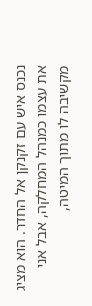נכנס איש עם זקנקן אל החדר. הוא מציג את עצמו כמנהל המחלקה, אבל אני מקשיבה לו מתוך המיטה,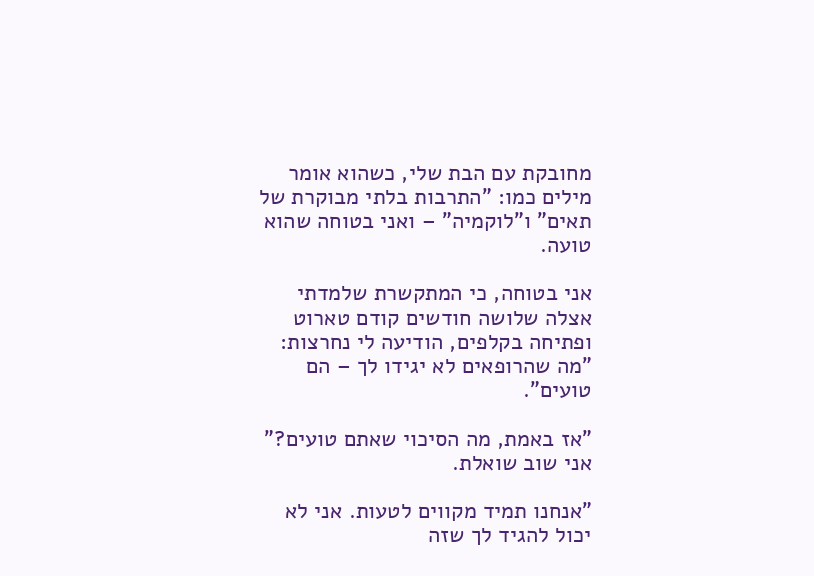מחובקת עם הבת שלי, כשהוא אומר מילים כמו: "התרבות בלתי מבוקרת של תאים" ו"לוקמיה" – ואני בטוחה שהוא טועה.

אני בטוחה, כי המתקשרת שלמדתי אצלה שלושה חודשים קודם טארוט ופתיחה בקלפים, הודיעה לי נחרצות: "מה שהרופאים לא יגידו לך – הם טועים".

"אז באמת, מה הסיכוי שאתם טועים?" אני שוב שואלת.

"אנחנו תמיד מקווים לטעות. אני לא יכול להגיד לך שזה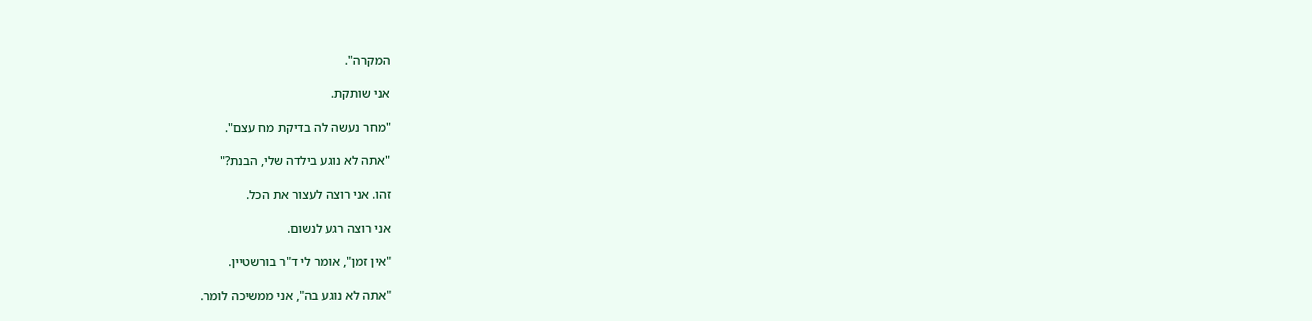המקרה".

אני שותקת.

"מחר נעשה לה בדיקת מח עצם".

"אתה לא נוגע בילדה שלי, הבנת?"

זהו. אני רוצה לעצור את הכל.

אני רוצה רגע לנשום.

"אין זמן", אומר לי ד"ר בורשטיין.

"אתה לא נוגע בה", אני ממשיכה לומר.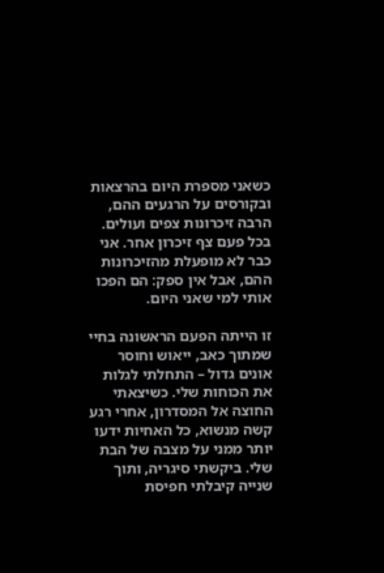כשאני מספרת היום בהרצאות ובקורסים על הרגעים ההם, הרבה זיכרונות צפים ועולים. בכל פעם צף זיכרון אחר. אני כבר לא מופעלת מהזיכרונות ההם, אבל אין ספק: הם הפכו אותי למי שאני היום.

זו הייתה הפעם הראשונה בחיי שמתוך כאב, ייאוש וחוסר אונים גדול – התחלתי לגלות את הכוחות שלי. כשיצאתי החוצה אל המסדרון, אחרי רגע קשה מנשוא, כל האחיות ידעו יותר ממני על מצבה של הבת שלי. ביקשתי סיגריה, ותוך שנייה קיבלתי חפיסת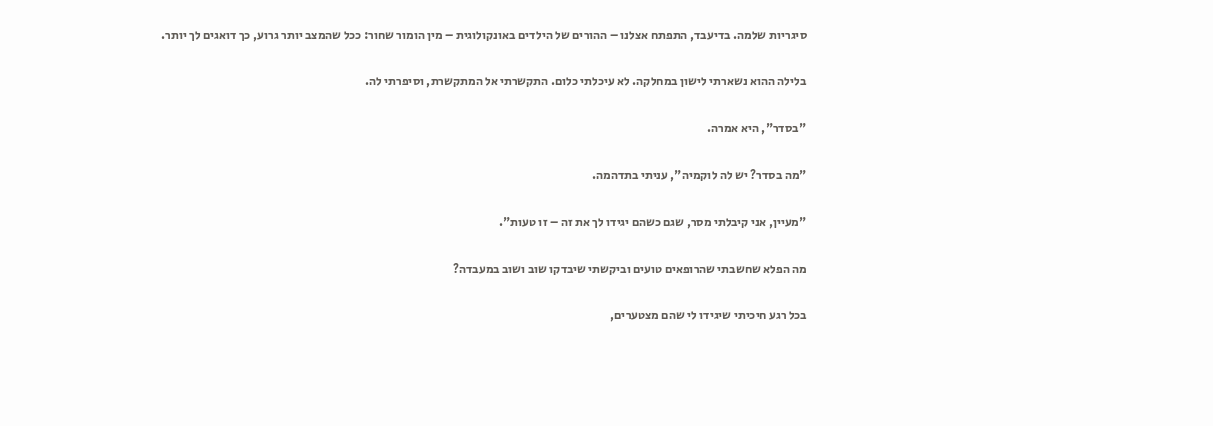סיגריות שלמה. בדיעבד, התפתח אצלנו – ההורים של הילדים באונקולוגית – מין הומור שחור: ככל שהמצב יותר גרוע, כך דואגים לך יותר.

בלילה ההוא נשארתי לישון במחלקה. לא עיכלתי כלום. התקשרתי אל המתקשרת, וסיפרתי לה.

"בסדר", היא אמרה.

"מה בסדר? יש לה לוקמיה", עניתי בתדהמה.

"מעיין, אני קיבלתי מסר, שגם כשהם יגידו לך את זה – זו טעות".

מה הפלא שחשבתי שהרופאים טועים וביקשתי שיבדקו שוב ושוב במעבדה?

בכל רגע חיכיתי שיגידו לי שהם מצטערים,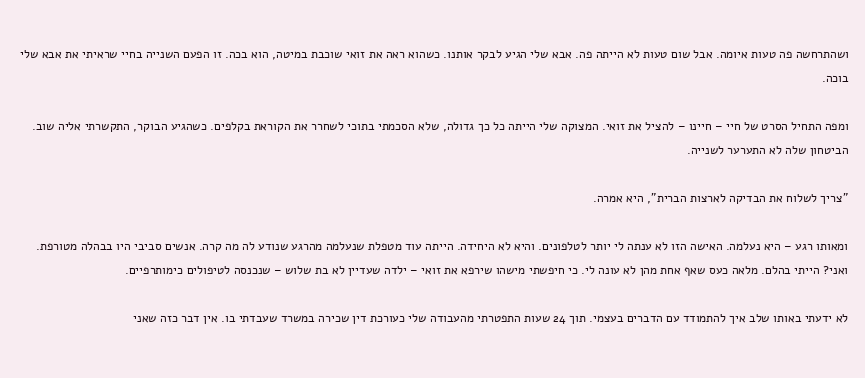ושהתרחשה פה טעות איומה. אבל שום טעות לא הייתה פה. אבא שלי הגיע לבקר אותנו. כשהוא ראה את זואי שוכבת במיטה, הוא בכה. זו הפעם השנייה בחיי שראיתי את אבא שלי בוכה.

ומפה התחיל הסרט של חיי – חיינו – להציל את זואי. המצוקה שלי הייתה כל כך גדולה, שלא הסכמתי בתוכי לשחרר את הקוראת בקלפים. כשהגיע הבוקר, התקשרתי אליה שוב. הביטחון שלה לא התערער לשנייה.

"צריך לשלוח את הבדיקה לארצות הברית", היא אמרה.

ומאותו רגע – היא נעלמה. האישה הזו לא ענתה לי יותר לטלפונים. והיא לא היחידה. הייתה עוד מטפלת שנעלמה מהרגע שנודע לה מה קרה. אנשים סביבי היו בבהלה מטורפת. ואני? הייתי בהלם. מלאה כעס שאף אחת מהן לא עונה לי. כי חיפשתי מישהו שירפא את זואי – ילדה שעדיין לא בת שלוש – שנכנסה לטיפולים כימותרפיים.

לא ידעתי באותו שלב איך להתמודד עם הדברים בעצמי. תוך 24 שעות התפטרתי מהעבודה שלי כעורכת דין שכירה במשרד שעבדתי בו. אין דבר כזה שאני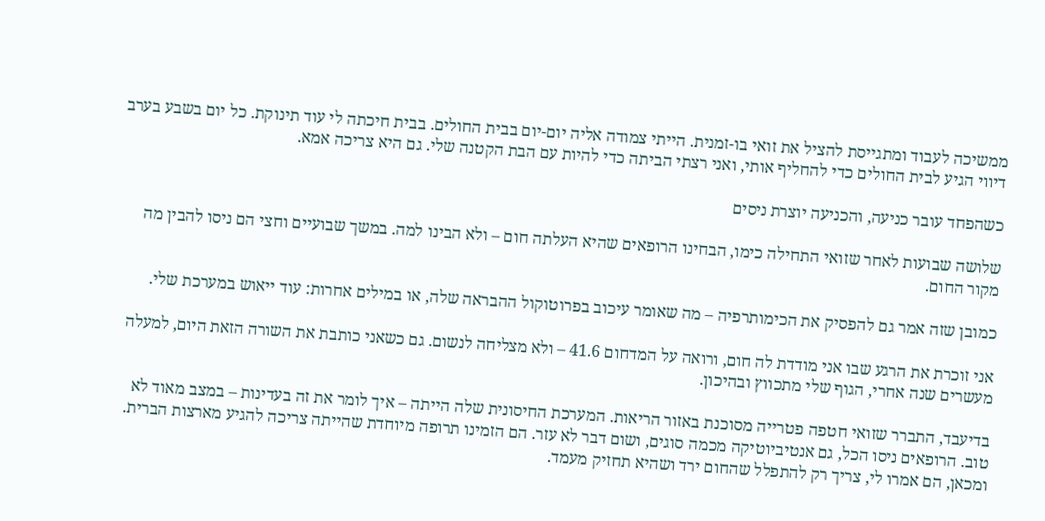ממשיכה לעבוד ומתגייסת להציל את זואי בו-זמנית. הייתי צמודה אליה יום-יום בבית החולים. בבית חיכתה לי עוד תינוקת. כל יום בשבע בערב דיווי הגיע לבית החולים כדי להחליף אותי, ואני רצתי הביתה כדי להיות עם הבת הקטנה שלי. גם היא צריכה אמא.

כשהפחד עובר כניעה, והכניעה יוצרת ניסים

שלושה שבועות לאחר שזואי התחילה כימו, הבחינו הרופאים שהיא העלתה חום – ולא הבינו למה. במשך שבועיים וחצי הם ניסו להבין מה מקור החום.

כמובן שזה אמר גם להפסיק את הכימותרפיה – מה שאומר עיכוב בפרוטוקול ההבראה שלה, או במילים אחרות: עוד ייאוש במערכת שלי.

אני זוכרת את הרגע שבו אני מודדת לה חום, ורואה על המדחום 41.6 – ולא מצליחה לנשום. גם כשאני כותבת את השורה הזאת היום, למעלה מעשרים שנה אחרי, הגוף שלי מתכווץ ובהיכון.

בדיעבד, התברר שזואי חטפה פטרייה מסוכנת באזור הריאות. המערכת החיסונית שלה הייתה – איך לומר את זה בעדינות – במצב מאוד לא טוב. הרופאים ניסו הכל, גם אנטיביוטיקה מכמה סוגים, ושום דבר לא עזר. הם הזמינו תרופה מיוחדת שהייתה צריכה להגיע מארצות הברית. ומכאן, הם אמרו לי, צריך רק להתפלל שהחום ירד ושהיא תחזיק מעמד.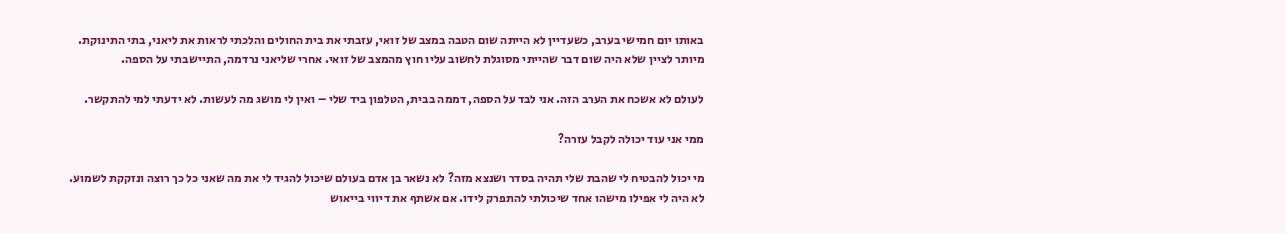באותו יום חמישי בערב, כשעדיין לא הייתה שום הטבה במצב של זואי, עזבתי את בית החולים והלכתי לראות את ליאני, בתי התינוקת. מיותר לציין שלא היה שום דבר שהייתי מסוגלת לחשוב עליו חוץ מהמצב של זואי. אחרי שליאני נרדמה, התיישבתי על הספה.

לעולם לא אשכח את הערב הזה. אני לבד על הספה, דממה בבית, הטלפון ביד שלי – ואין לי מושג מה לעשות. לא ידעתי למי להתקשר.

ממי אני עוד יכולה לקבל עזרה?

מי יכול להבטיח לי שהבת שלי תהיה בסדר ושנצא מזה? לא נשאר בן אדם בעולם שיכול להגיד לי את מה שאני כל כך רוצה ונזקקת לשמוע. לא היה לי אפילו מישהו אחד שיכולתי להתפרק לידו. אם אשתף את דיווי בייאוש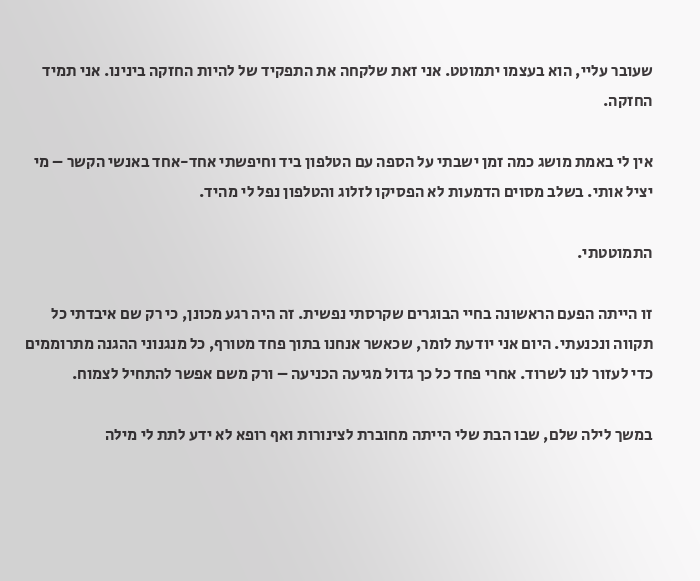שעובר עליי, הוא בעצמו יתמוטט. אני זאת שלקחה את התפקיד של להיות החזקה בינינו. אני תמיד החזקה.

אין לי באמת מושג כמה זמן ישבתי על הספה עם הטלפון ביד וחיפשתי אחד-אחד באנשי הקשר – מי יציל אותי. בשלב מסוים הדמעות לא הפסיקו לזלוג והטלפון נפל לי מהיד.

התמוטטתי.

זו הייתה הפעם הראשונה בחיי הבוגרים שקרסתי נפשית. זה היה רגע מכונן, כי רק שם איבדתי כל תקווה ונכנעתי. היום אני יודעת לומר, שכאשר אנחנו בתוך פחד מטורף, כל מנגנוני ההגנה מתרוממים כדי לעזור לנו לשרוד. אחרי פחד כל כך גדול מגיעה הכניעה – ורק משם אפשר להתחיל לצמוח.

במשך לילה שלם, שבו הבת שלי הייתה מחוברת לצינורות ואף רופא לא ידע לתת לי מילה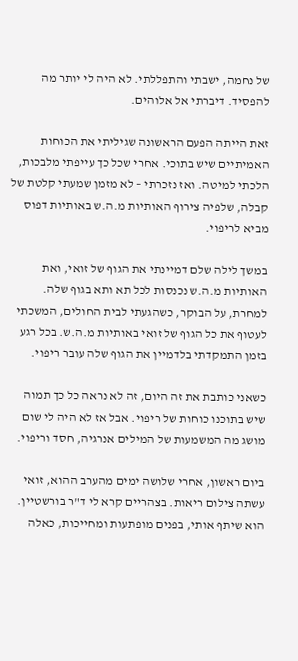של נחמה, ישבתי והתפללתי. לא היה לי יותר מה להפסיד. דיברתי אל אלוהים.

זאת הייתה הפעם הראשונה שגיליתי את הכוחות האמיתיים שיש בתוכי. אחרי שכל כך עייפתי מלבכות, הלכתי למיטה. ואז נזכרתי – לא מזמן שמעתי קלטת של קבלה, שלפיה צירוף האותיות מ.ה.ש באותיות דפוס מביא לריפוי.

במשך לילה שלם דמיינתי את הגוף של זואי, ואת האותיות מ.ה.ש נכנסות לכל תא ותא בגוף שלה. למחרת, על הבוקר, כשהגעתי לבית החולים, המשכתי לעטוף את כל הגוף של זואי באותיות מ.ה.ש. בכל רגע בזמן התמקדתי בלדמיין את הגוף שלה עובר ריפוי.

כשאני כותבת את זה היום, זה לא נראה כל כך תמוה שיש בתוכנו כוחות של ריפוי. אבל אז לא היה לי שום מושג מה המשמעות של המילים אנרגיה, חסד וריפוי.

ביום ראשון, אחרי שלושה ימים מהערב ההוא, זואי עשתה צילום ריאות. בצהריים קרא לי ד"ר בורשטיין. הוא שיתף אותי, בפנים מופתעות ומחייכות, כאלה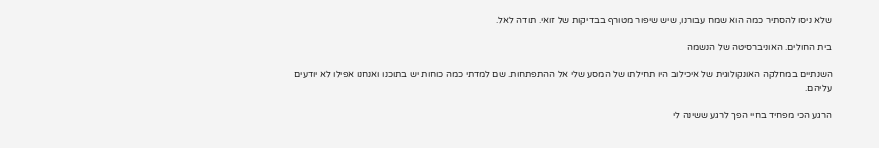שלא ניסו להסתיר כמה הוא שמח עבורנו, שיש שיפור מטורף בבדיקות של זואי. תודה לאל.

בית החולים. האוניברסיטה של הנשמה

השנתיים במחלקה האונקולוגית של איכילוב היו תחילתו של המסע שלי אל ההתפתחות. שם למדתי כמה כוחות יש בתוכנו ואנחנו אפילו לא יודעים עליהם.

הרגע הכי מפחיד בחיי הפך לרגע ששינה לי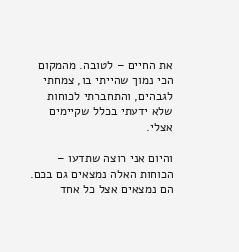את החיים – לטובה. מהמקום הכי נמוך שהייתי בו, צמחתי לגבהים, והתחברתי לכוחות שלא ידעתי בכלל שקיימים אצלי.

והיום אני רוצה שתדעו – הכוחות האלה נמצאים גם בכם. הם נמצאים אצל כל אחד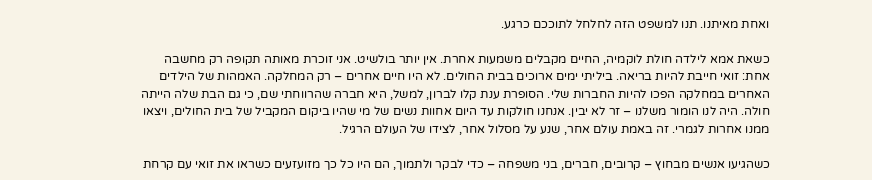ואחת מאיתנו. תנו למשפט הזה לחלחל לתוככם כרגע.

כשאת אמא לילדה חולת לוקמיה, החיים מקבלים משמעות אחרת. אין יותר בולשיט. אני זוכרת מאותה תקופה רק מחשבה אחת: זואי חייבת להיות בריאה. ביליתי ימים ארוכים בבית החולים. לא היו חיים אחרים – רק המחלקה. האמהות של הילדים האחרים במחלקה הפכו להיות החברות שלי. הסופרת ענת קלו לברון, למשל, היא חברה שהרווחתי שם, כי גם הבת שלה הייתה חולה. היה לנו הומור משלנו – זר לא יבין. אנחנו חולקות עד היום אחוות נשים של מי שהיו ביקום המקביל של בית החולים, ויצאו ממנו אחרות לגמרי. זה באמת עולם אחר, שנע על מסלול אחר, לצידו של העולם הרגיל.

כשהגיעו אנשים מבחוץ – קרובים, חברים, בני משפחה – כדי לבקר ולתמוך, הם היו כל כך מזועזעים כשראו את זואי עם קרחת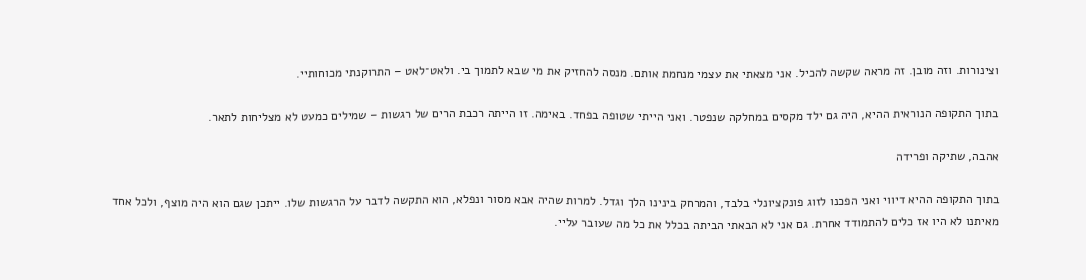וצינורות. וזה מובן. זה מראה שקשה להכיל. אני מצאתי את עצמי מנחמת אותם. מנסה להחזיק את מי שבא לתמוך בי. ולאט־לאט – התרוקנתי מכוחותיי.

בתוך התקופה הנוראית ההיא, היה גם ילד מקסים במחלקה שנפטר. ואני הייתי שטופה בפחד. באימה. זו הייתה רכבת הרים של רגשות – שמילים כמעט לא מצליחות לתאר.

אהבה, שתיקה ופרידה

בתוך התקופה ההיא דיווי ואני הפכנו לזוג פונקציונלי בלבד, והמרחק בינינו הלך וגדל. למרות שהיה אבא מסור ונפלא, הוא התקשה לדבר על הרגשות שלו. ייתכן שגם הוא היה מוצף, ולכל אחד מאיתנו לא היו אז כלים להתמודד אחרת. גם אני לא הבאתי הביתה בכלל את כל מה שעובר עליי.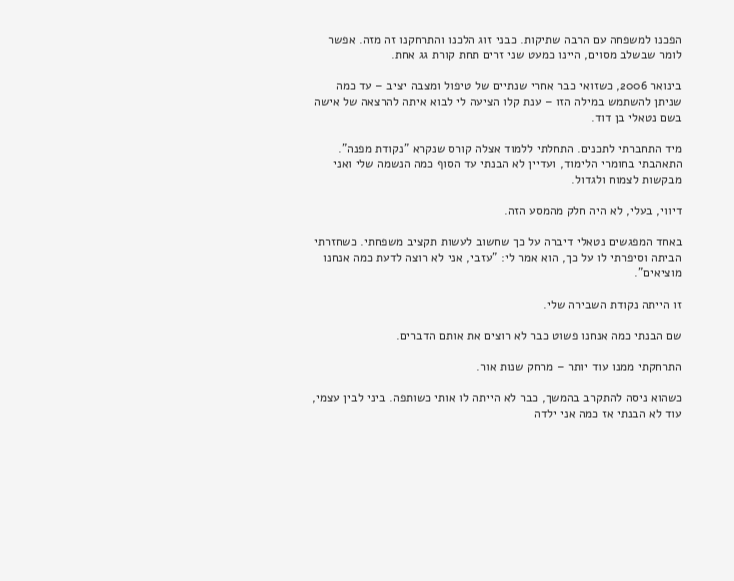הפכנו למשפחה עם הרבה שתיקות. כבני זוג הלכנו והתרחקנו זה מזה. אפשר לומר שבשלב מסוים, היינו כמעט שני זרים תחת קורת גג אחת.

בינואר 2006, כשזואי כבר אחרי שנתיים של טיפול ומצבה יציב – עד כמה שניתן להשתמש במילה הזו – ענת קלו הציעה לי לבוא איתה להרצאה של אישה בשם נטאלי בן דוד.

מיד התחברתי לתכנים. התחלתי ללמוד אצלה קורס שנקרא "נקודת מפנה". התאהבתי בחומרי הלימוד, ועדיין לא הבנתי עד הסוף כמה הנשמה שלי ואני מבקשות לצמוח ולגדול.

דיווי, בעלי, לא היה חלק מהמסע הזה.

באחד המפגשים נטאלי דיברה על כך שחשוב לעשות תקציב משפחתי. כשחזרתי הביתה וסיפרתי לו על כך, הוא אמר לי: "עזבי, אני לא רוצה לדעת כמה אנחנו מוציאים".

זו הייתה נקודת השבירה שלי.

שם הבנתי כמה אנחנו פשוט כבר לא רוצים את אותם הדברים.

התרחקתי ממנו עוד יותר – מרחק שנות אור.

כשהוא ניסה להתקרב בהמשך, כבר לא הייתה לו אותי כשותפה. ביני לבין עצמי, עוד לא הבנתי אז כמה אני ילדה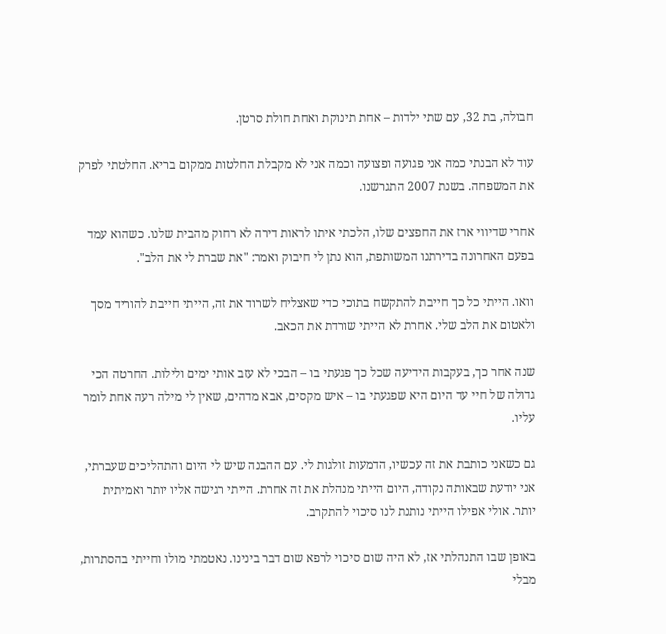חבולה, בת 32, עם שתי ילדות – אחת תינוקת ואחת חולת סרטן.

עוד לא הבנתי כמה אני פגועה ופצועה וכמה אני לא מקבלת החלטות ממקום בריא. החלטתי לפרק את המשפחה. בשנת 2007 התגרשנו.

אחרי שדיווי ארז את החפצים שלו, הלכתי איתו לראות דירה לא רחוק מהבית שלנו. כשהוא עמד בפעם האחרונה בדירתנו המשותפת, הוא נתן לי חיבוק ואמר: "את שברת לי את הלב".

וואו. הייתי כל כך חייבת להתקשח בתוכי כדי שאצליח לשרוד את זה, הייתי חייבת להוריד מסך ולאטום את הלב שלי. אחרת לא הייתי שורדת את הכאב.

שנה אחר כך, בעקבות הידיעה שכל כך פגעתי בו – הבכי לא עזב אותי ימים ולילות. החרטה הכי גדולה של חיי עד היום היא שפגעתי בו – איש מקסים, אבא מדהים, שאין לי מילה רעה אחת לומר עליו.

גם כשאני כותבת את זה עכשיו, הדמעות זולגות לי. עם ההבנה שיש לי היום והתהליכים שעברתי, אני יודעת שבאותה נקודה, היום הייתי מנהלת את זה אחרת. הייתי רגישה אליו יותר ואמיתית יותר. אולי אפילו הייתי נותנת לנו סיכוי להתקרב.

באופן שבו התנהלתי אז, לא היה שום סיכוי לרפא שום דבר בינינו. נאטמתי מולו וחייתי בהסתרות, מבלי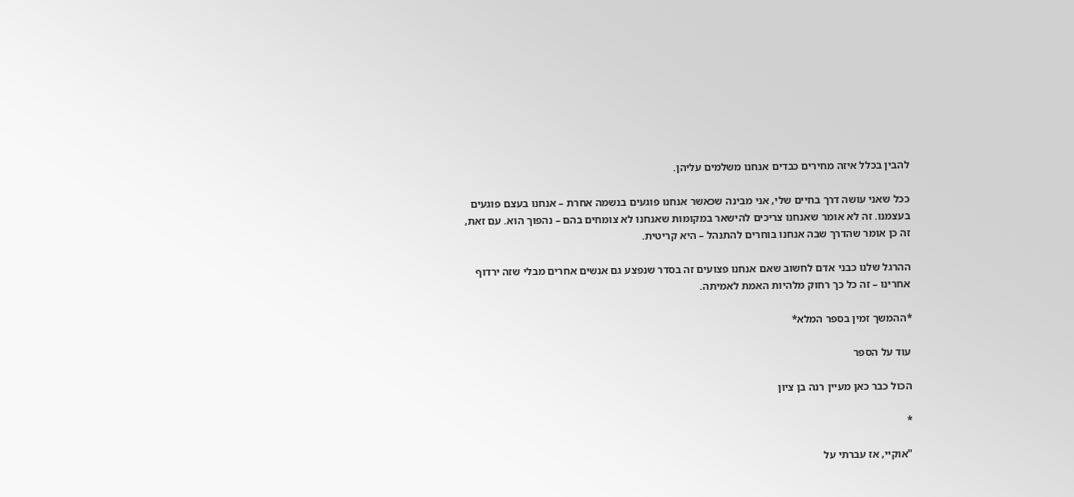להבין בכלל איזה מחירים כבדים אנחנו משלמים עליהן.

ככל שאני עושה דרך בחיים שלי, אני מבינה שכאשר אנחנו פוגעים בנשמה אחרת – אנחנו בעצם פוגעים בעצמנו. זה לא אומר שאנחנו צריכים להישאר במקומות שאנחנו לא צומחים בהם – נהפוך הוא. עם זאת, זה כן אומר שהדרך שבה אנחנו בוחרים להתנהל – היא קריטית.

ההרגל שלנו כבני אדם לחשוב שאם אנחנו פצועים זה בסדר שנפצע גם אנשים אחרים מבלי שזה ירדוף אחרינו – זה כל כך רחוק מלהיות האמת לאמיתה.

*ההמשך זמין בספר המלא*

עוד על הספר

הכול כבר כאן מעיין רנה בן ציון

*

"אוקיי, אז עברתי על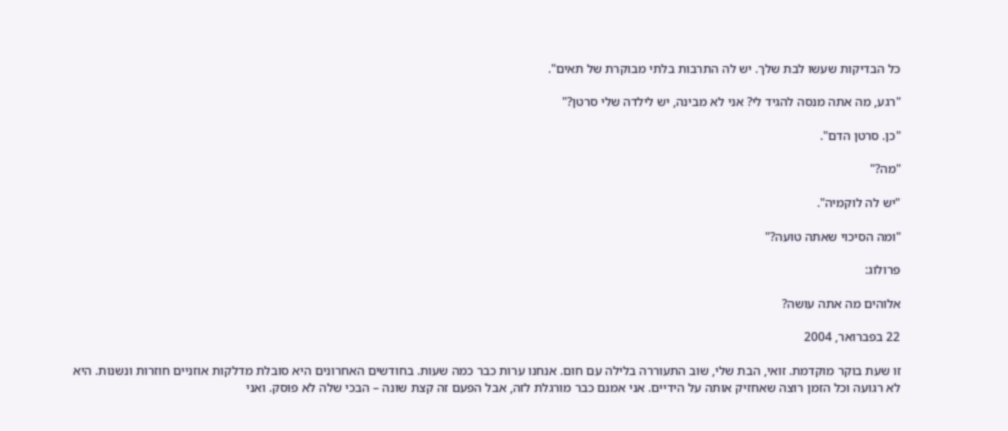כל הבדיקות שעשו לבת שלך. יש לה התרבות בלתי מבוקרת של תאים".

"רגע, מה אתה מנסה להגיד לי? אני לא מבינה, יש לילדה שלי סרטן?"

"כן. סרטן הדם".

"מה?"

"יש לה לוקמיה".

"ומה הסיכוי שאתה טועה?"

פרולוג:

אלוהים מה אתה עושה?

22 בפברואר, 2004

זו שעת בוקר מוקדמת. זואי, הבת שלי, שוב התעוררה בלילה עם חום. אנחנו ערות כבר כמה שעות. בחודשים האחרונים היא סובלת מדלקות אוזניים חוזרות ונשנות. היא לא רגועה וכל הזמן רוצה שאחזיק אותה על הידיים. אני אמנם כבר מורגלת לזה, אבל הפעם זה קצת שונה – הבכי שלה לא פוסק. ואני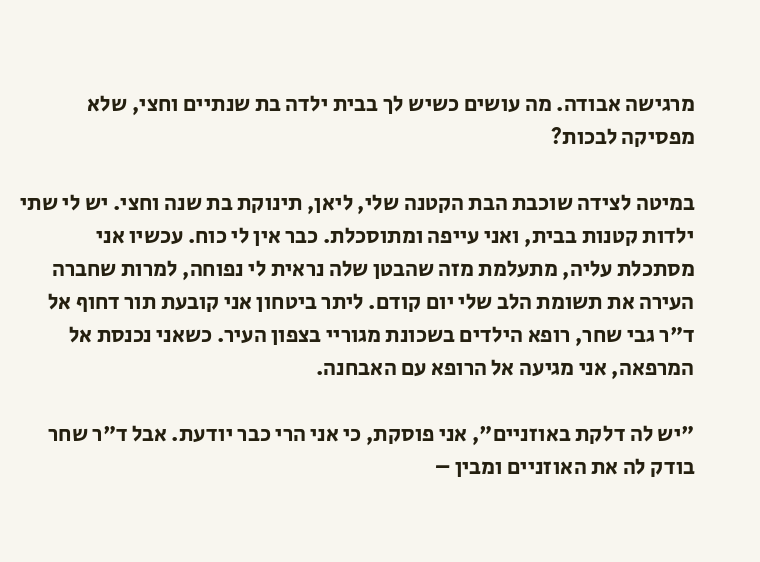מרגישה אבודה. מה עושים כשיש לך בבית ילדה בת שנתיים וחצי, שלא מפסיקה לבכות?

במיטה לצידה שוכבת הבת הקטנה שלי, ליאן, תינוקת בת שנה וחצי. יש לי שתי ילדות קטנות בבית, ואני עייפה ומתוסכלת. כבר אין לי כוח. עכשיו אני מסתכלת עליה, מתעלמת מזה שהבטן שלה נראית לי נפוחה, למרות שחברה העירה את תשומת הלב שלי יום קודם. ליתר ביטחון אני קובעת תור דחוף אל ד"ר גבי שחר, רופא הילדים בשכונת מגוריי בצפון העיר. כשאני נכנסת אל המרפאה, אני מגיעה אל הרופא עם האבחנה.

"יש לה דלקת באוזניים", אני פוסקת, כי אני הרי כבר יודעת. אבל ד"ר שחר בודק לה את האוזניים ומבין –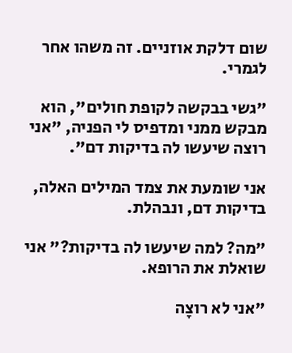שום דלקת אוזניים. זה משהו אחר לגמרי.

"גשי בבקשה לקופת חולים", הוא מבקש ממני ומדפיס לי הפניה, "אני רוצה שיעשו לה בדיקות דם".

אני שומעת את צמד המילים האלה, בדיקות דם, ונבהלת.

"מה? למה שיעשו לה בדיקות?" אני שואלת את הרופא.

"אני לא רוצָה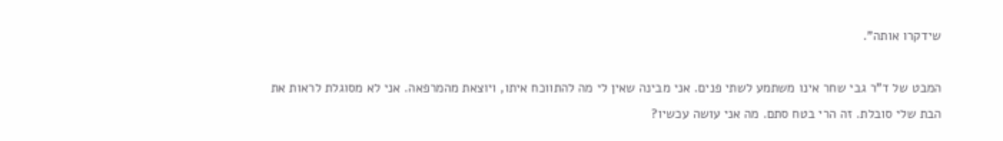שידקרו אותה".

המבט של ד"ר גבי שחר אינו משתמע לשתי פנים. אני מבינה שאין לי מה להתווכח איתו, ויוצאת מהמרפאה. אני לא מסוגלת לראות את הבת שלי סובלת. זה הרי בטח סתם. מה אני עושה עכשיו?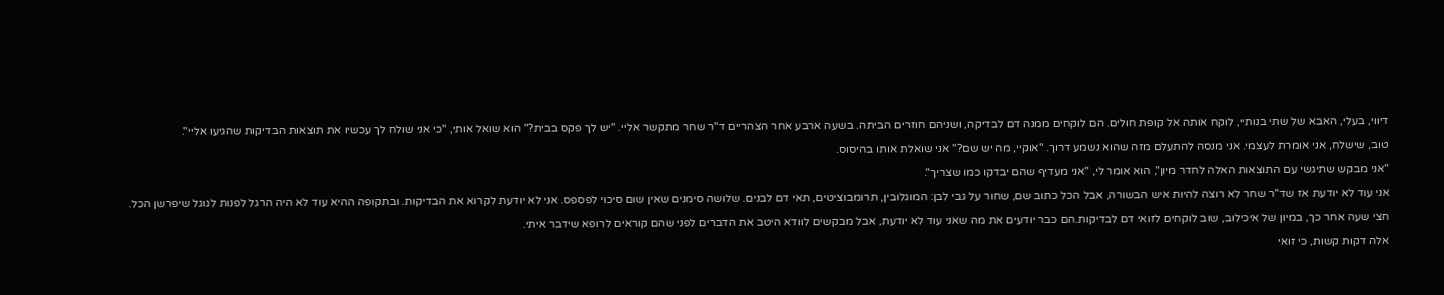דיווי, בעלי, האבא של שתי בנותיי, לוקח אותה אל קופת חולים. הם לוקחים ממנה דם לבדיקה, ושניהם חוזרים הביתה. בשעה ארבע אחר הצהריים ד"ר שחר מתקשר אליי. "יש לך פקס בבית?" הוא שואל אותי, "כי אני שולח לך עכשיו את תוצאות הבדיקות שהגיעו אליי".

טוב, שישלח, אני אומרת לעצמי. אני מנסה להתעלם מזה שהוא נשמע דרוך. "אוקיי, מה יש שם?" אני שואלת אותו בהיסוס.

"אני מבקש שתיגשי עם התוצאות האלה לחדר מיון", הוא אומר לי, "אני מעדיף שהם יבדקו כמו שצריך".

אני עוד לא יודעת אז שד"ר שחר לא רוצה להיות איש הבשורה, אבל הכל כתוב שם, שחור על גבי לבן: המוגלובין, תרומבוציטים, תאי דם לבנים. שלושה סימנים שאין שום סיכוי לפספס. אני לא יודעת לקרוא את הבדיקות. ובתקופה ההיא עוד לא היה הרגל לפנות לגוגל שיפרשן הכל.

חצי שעה אחר כך, במיון של איכילוב, שוב לוקחים לזואי דם לבדיקות.הם כבר יודעים את מה שאני עוד לא יודעת, אבל מבקשים לוודא היטב את הדברים לפני שהם קוראים לרופא שידבר איתי.

אלה דקות קשות, כי זואי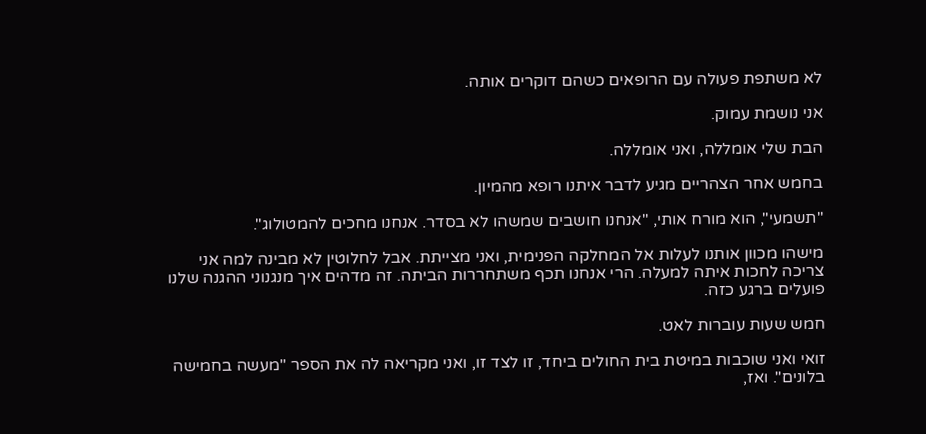לא משתפת פעולה עם הרופאים כשהם דוקרים אותה.

אני נושמת עמוק.

הבת שלי אומללה, ואני אומללה.

בחמש אחר הצהריים מגיע לדבר איתנו רופא מהמיון.

"תשמעי", הוא מורח אותי, "אנחנו חושבים שמשהו לא בסדר. אנחנו מחכים להמטולוג".

מישהו מכוון אותנו לעלות אל המחלקה הפנימית, ואני מצייתת. אבל לחלוטין לא מבינה למה אני צריכה לחכות איתה למעלה. הרי אנחנו תכף משתחררות הביתה. זה מדהים איך מנגנוני ההגנה שלנו פועלים ברגע כזה.

חמש שעות עוברות לאט.

זואי ואני שוכבות במיטת בית החולים ביחד, זו לצד זו, ואני מקריאה לה את הספר "מעשה בחמישה בלונים". ואז,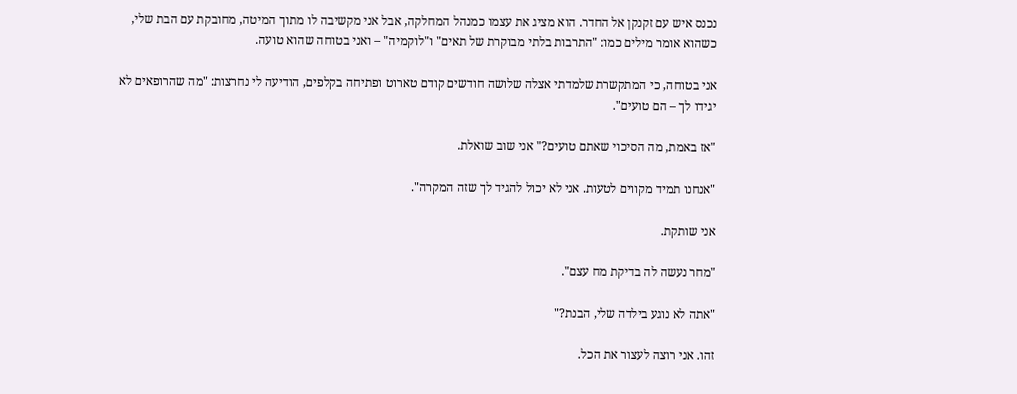נכנס איש עם זקנקן אל החדר. הוא מציג את עצמו כמנהל המחלקה, אבל אני מקשיבה לו מתוך המיטה, מחובקת עם הבת שלי, כשהוא אומר מילים כמו: "התרבות בלתי מבוקרת של תאים" ו"לוקמיה" – ואני בטוחה שהוא טועה.

אני בטוחה, כי המתקשרת שלמדתי אצלה שלושה חודשים קודם טארוט ופתיחה בקלפים, הודיעה לי נחרצות: "מה שהרופאים לא יגידו לך – הם טועים".

"אז באמת, מה הסיכוי שאתם טועים?" אני שוב שואלת.

"אנחנו תמיד מקווים לטעות. אני לא יכול להגיד לך שזה המקרה".

אני שותקת.

"מחר נעשה לה בדיקת מח עצם".

"אתה לא נוגע בילדה שלי, הבנת?"

זהו. אני רוצה לעצור את הכל.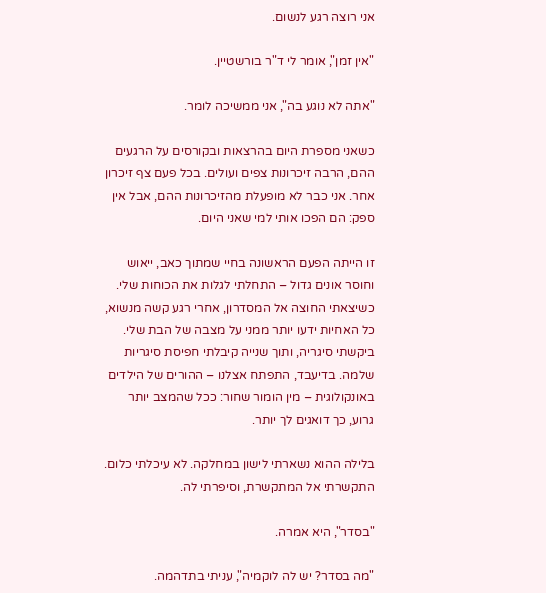אני רוצה רגע לנשום.

"אין זמן", אומר לי ד"ר בורשטיין.

"אתה לא נוגע בה", אני ממשיכה לומר.

כשאני מספרת היום בהרצאות ובקורסים על הרגעים ההם, הרבה זיכרונות צפים ועולים. בכל פעם צף זיכרון אחר. אני כבר לא מופעלת מהזיכרונות ההם, אבל אין ספק: הם הפכו אותי למי שאני היום.

זו הייתה הפעם הראשונה בחיי שמתוך כאב, ייאוש וחוסר אונים גדול – התחלתי לגלות את הכוחות שלי. כשיצאתי החוצה אל המסדרון, אחרי רגע קשה מנשוא, כל האחיות ידעו יותר ממני על מצבה של הבת שלי. ביקשתי סיגריה, ותוך שנייה קיבלתי חפיסת סיגריות שלמה. בדיעבד, התפתח אצלנו – ההורים של הילדים באונקולוגית – מין הומור שחור: ככל שהמצב יותר גרוע, כך דואגים לך יותר.

בלילה ההוא נשארתי לישון במחלקה. לא עיכלתי כלום. התקשרתי אל המתקשרת, וסיפרתי לה.

"בסדר", היא אמרה.

"מה בסדר? יש לה לוקמיה", עניתי בתדהמה.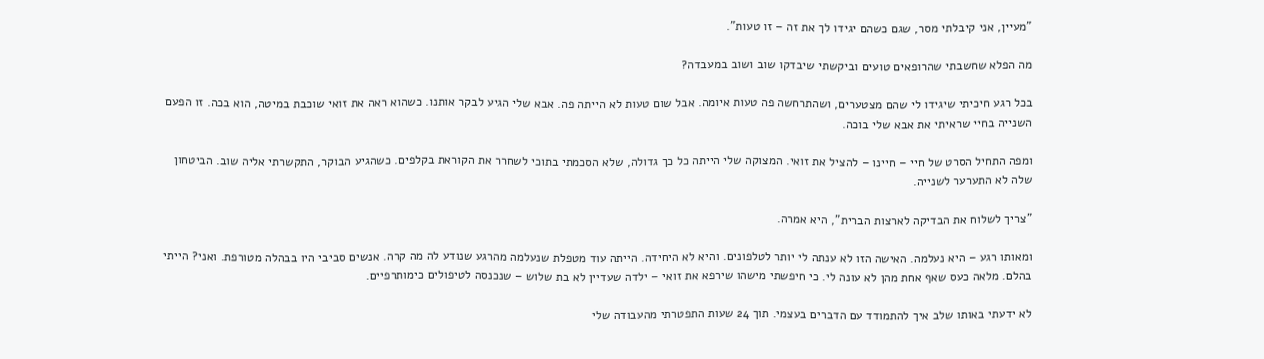"מעיין, אני קיבלתי מסר, שגם כשהם יגידו לך את זה – זו טעות".

מה הפלא שחשבתי שהרופאים טועים וביקשתי שיבדקו שוב ושוב במעבדה?

בכל רגע חיכיתי שיגידו לי שהם מצטערים, ושהתרחשה פה טעות איומה. אבל שום טעות לא הייתה פה. אבא שלי הגיע לבקר אותנו. כשהוא ראה את זואי שוכבת במיטה, הוא בכה. זו הפעם השנייה בחיי שראיתי את אבא שלי בוכה.

ומפה התחיל הסרט של חיי – חיינו – להציל את זואי. המצוקה שלי הייתה כל כך גדולה, שלא הסכמתי בתוכי לשחרר את הקוראת בקלפים. כשהגיע הבוקר, התקשרתי אליה שוב. הביטחון שלה לא התערער לשנייה.

"צריך לשלוח את הבדיקה לארצות הברית", היא אמרה.

ומאותו רגע – היא נעלמה. האישה הזו לא ענתה לי יותר לטלפונים. והיא לא היחידה. הייתה עוד מטפלת שנעלמה מהרגע שנודע לה מה קרה. אנשים סביבי היו בבהלה מטורפת. ואני? הייתי בהלם. מלאה כעס שאף אחת מהן לא עונה לי. כי חיפשתי מישהו שירפא את זואי – ילדה שעדיין לא בת שלוש – שנכנסה לטיפולים כימותרפיים.

לא ידעתי באותו שלב איך להתמודד עם הדברים בעצמי. תוך 24 שעות התפטרתי מהעבודה שלי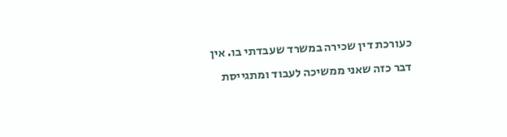כעורכת דין שכירה במשרד שעבדתי בו. אין דבר כזה שאני ממשיכה לעבוד ומתגייסת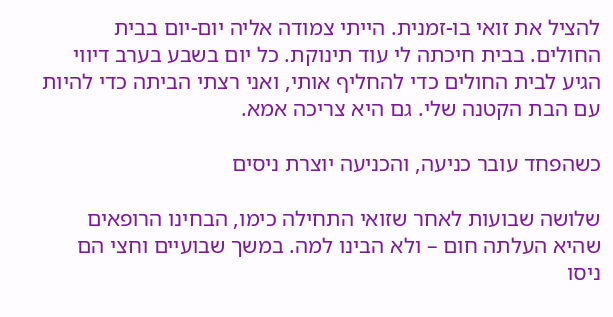להציל את זואי בו-זמנית. הייתי צמודה אליה יום-יום בבית החולים. בבית חיכתה לי עוד תינוקת. כל יום בשבע בערב דיווי הגיע לבית החולים כדי להחליף אותי, ואני רצתי הביתה כדי להיות עם הבת הקטנה שלי. גם היא צריכה אמא.

כשהפחד עובר כניעה, והכניעה יוצרת ניסים

שלושה שבועות לאחר שזואי התחילה כימו, הבחינו הרופאים שהיא העלתה חום – ולא הבינו למה. במשך שבועיים וחצי הם ניסו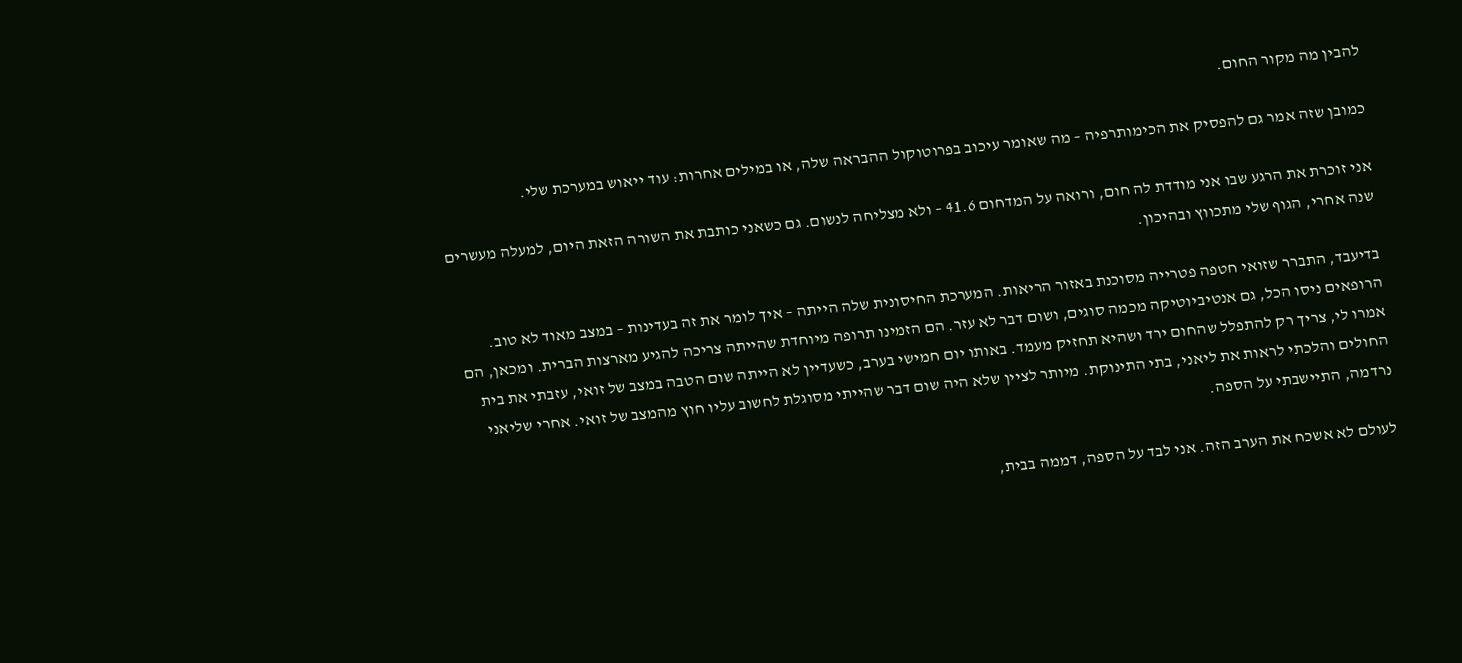להבין מה מקור החום.

כמובן שזה אמר גם להפסיק את הכימותרפיה – מה שאומר עיכוב בפרוטוקול ההבראה שלה, או במילים אחרות: עוד ייאוש במערכת שלי.

אני זוכרת את הרגע שבו אני מודדת לה חום, ורואה על המדחום 41.6 – ולא מצליחה לנשום. גם כשאני כותבת את השורה הזאת היום, למעלה מעשרים שנה אחרי, הגוף שלי מתכווץ ובהיכון.

בדיעבד, התברר שזואי חטפה פטרייה מסוכנת באזור הריאות. המערכת החיסונית שלה הייתה – איך לומר את זה בעדינות – במצב מאוד לא טוב. הרופאים ניסו הכל, גם אנטיביוטיקה מכמה סוגים, ושום דבר לא עזר. הם הזמינו תרופה מיוחדת שהייתה צריכה להגיע מארצות הברית. ומכאן, הם אמרו לי, צריך רק להתפלל שהחום ירד ושהיא תחזיק מעמד. באותו יום חמישי בערב, כשעדיין לא הייתה שום הטבה במצב של זואי, עזבתי את בית החולים והלכתי לראות את ליאני, בתי התינוקת. מיותר לציין שלא היה שום דבר שהייתי מסוגלת לחשוב עליו חוץ מהמצב של זואי. אחרי שליאני נרדמה, התיישבתי על הספה.

לעולם לא אשכח את הערב הזה. אני לבד על הספה, דממה בבית,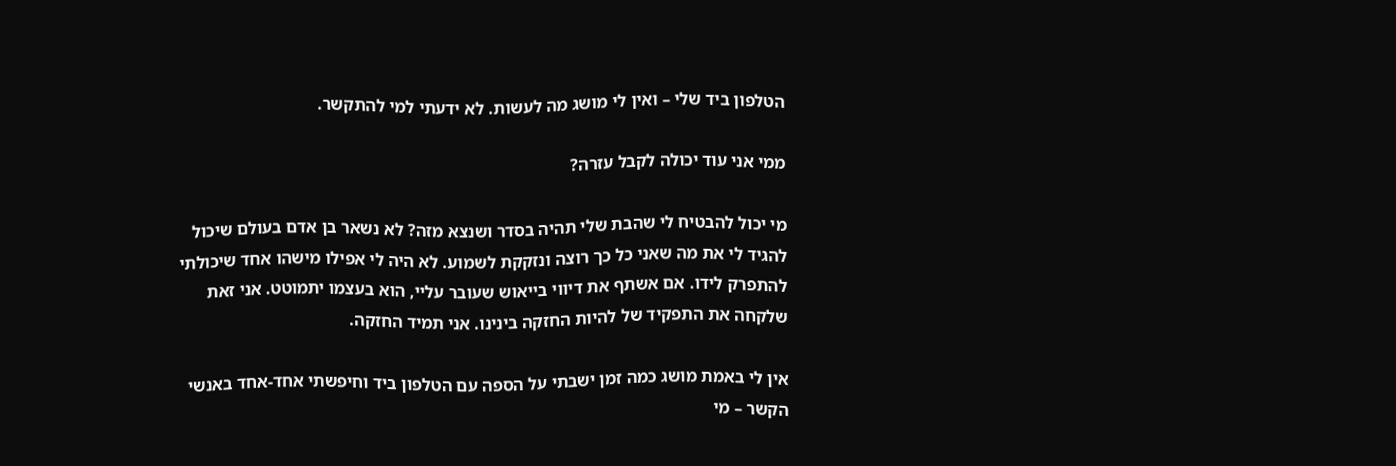הטלפון ביד שלי – ואין לי מושג מה לעשות. לא ידעתי למי להתקשר.

ממי אני עוד יכולה לקבל עזרה?

מי יכול להבטיח לי שהבת שלי תהיה בסדר ושנצא מזה? לא נשאר בן אדם בעולם שיכול להגיד לי את מה שאני כל כך רוצה ונזקקת לשמוע. לא היה לי אפילו מישהו אחד שיכולתי להתפרק לידו. אם אשתף את דיווי בייאוש שעובר עליי, הוא בעצמו יתמוטט. אני זאת שלקחה את התפקיד של להיות החזקה בינינו. אני תמיד החזקה.

אין לי באמת מושג כמה זמן ישבתי על הספה עם הטלפון ביד וחיפשתי אחד-אחד באנשי הקשר – מי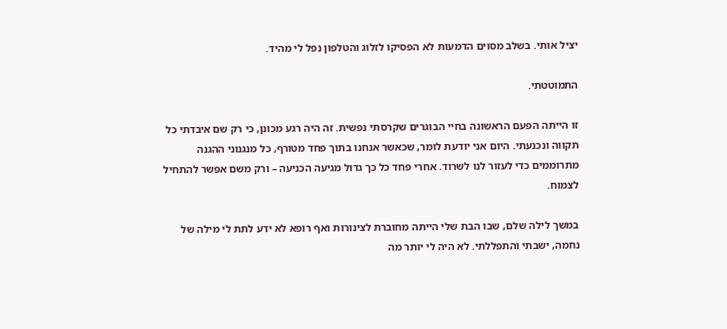יציל אותי. בשלב מסוים הדמעות לא הפסיקו לזלוג והטלפון נפל לי מהיד.

התמוטטתי.

זו הייתה הפעם הראשונה בחיי הבוגרים שקרסתי נפשית. זה היה רגע מכונן, כי רק שם איבדתי כל תקווה ונכנעתי. היום אני יודעת לומר, שכאשר אנחנו בתוך פחד מטורף, כל מנגנוני ההגנה מתרוממים כדי לעזור לנו לשרוד. אחרי פחד כל כך גדול מגיעה הכניעה – ורק משם אפשר להתחיל לצמוח.

במשך לילה שלם, שבו הבת שלי הייתה מחוברת לצינורות ואף רופא לא ידע לתת לי מילה של נחמה, ישבתי והתפללתי. לא היה לי יותר מה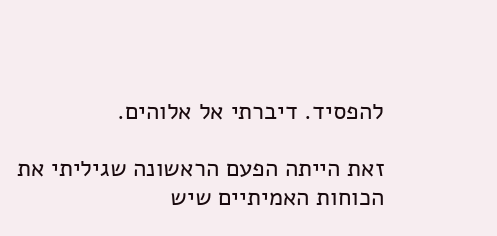להפסיד. דיברתי אל אלוהים.

זאת הייתה הפעם הראשונה שגיליתי את הכוחות האמיתיים שיש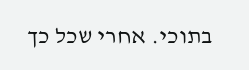בתוכי. אחרי שכל כך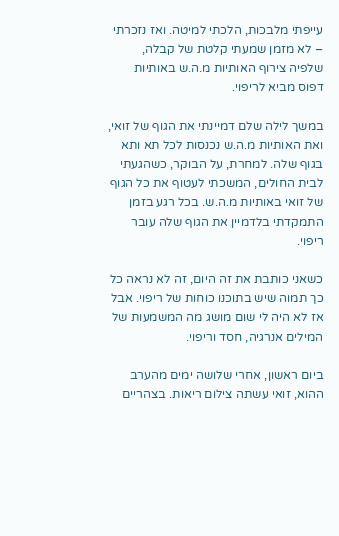עייפתי מלבכות, הלכתי למיטה. ואז נזכרתי – לא מזמן שמעתי קלטת של קבלה, שלפיה צירוף האותיות מ.ה.ש באותיות דפוס מביא לריפוי.

במשך לילה שלם דמיינתי את הגוף של זואי, ואת האותיות מ.ה.ש נכנסות לכל תא ותא בגוף שלה. למחרת, על הבוקר, כשהגעתי לבית החולים, המשכתי לעטוף את כל הגוף של זואי באותיות מ.ה.ש. בכל רגע בזמן התמקדתי בלדמיין את הגוף שלה עובר ריפוי.

כשאני כותבת את זה היום, זה לא נראה כל כך תמוה שיש בתוכנו כוחות של ריפוי. אבל אז לא היה לי שום מושג מה המשמעות של המילים אנרגיה, חסד וריפוי.

ביום ראשון, אחרי שלושה ימים מהערב ההוא, זואי עשתה צילום ריאות. בצהריים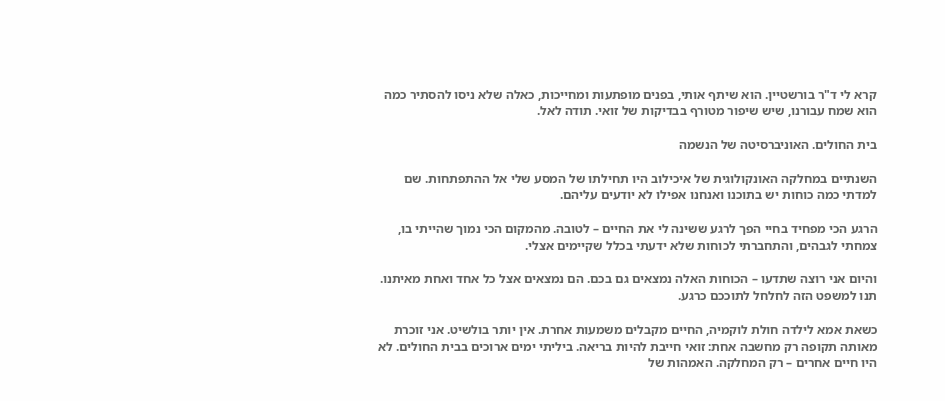קרא לי ד"ר בורשטיין. הוא שיתף אותי, בפנים מופתעות ומחייכות, כאלה שלא ניסו להסתיר כמה הוא שמח עבורנו, שיש שיפור מטורף בבדיקות של זואי. תודה לאל.

בית החולים. האוניברסיטה של הנשמה

השנתיים במחלקה האונקולוגית של איכילוב היו תחילתו של המסע שלי אל ההתפתחות. שם למדתי כמה כוחות יש בתוכנו ואנחנו אפילו לא יודעים עליהם.

הרגע הכי מפחיד בחיי הפך לרגע ששינה לי את החיים – לטובה. מהמקום הכי נמוך שהייתי בו, צמחתי לגבהים, והתחברתי לכוחות שלא ידעתי בכלל שקיימים אצלי.

והיום אני רוצה שתדעו – הכוחות האלה נמצאים גם בכם. הם נמצאים אצל כל אחד ואחת מאיתנו. תנו למשפט הזה לחלחל לתוככם כרגע.

כשאת אמא לילדה חולת לוקמיה, החיים מקבלים משמעות אחרת. אין יותר בולשיט. אני זוכרת מאותה תקופה רק מחשבה אחת: זואי חייבת להיות בריאה. ביליתי ימים ארוכים בבית החולים. לא היו חיים אחרים – רק המחלקה. האמהות של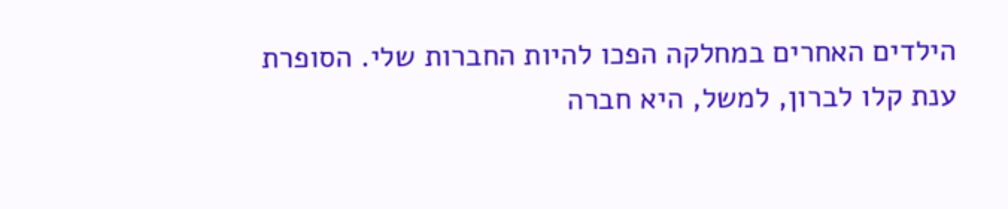הילדים האחרים במחלקה הפכו להיות החברות שלי. הסופרת ענת קלו לברון, למשל, היא חברה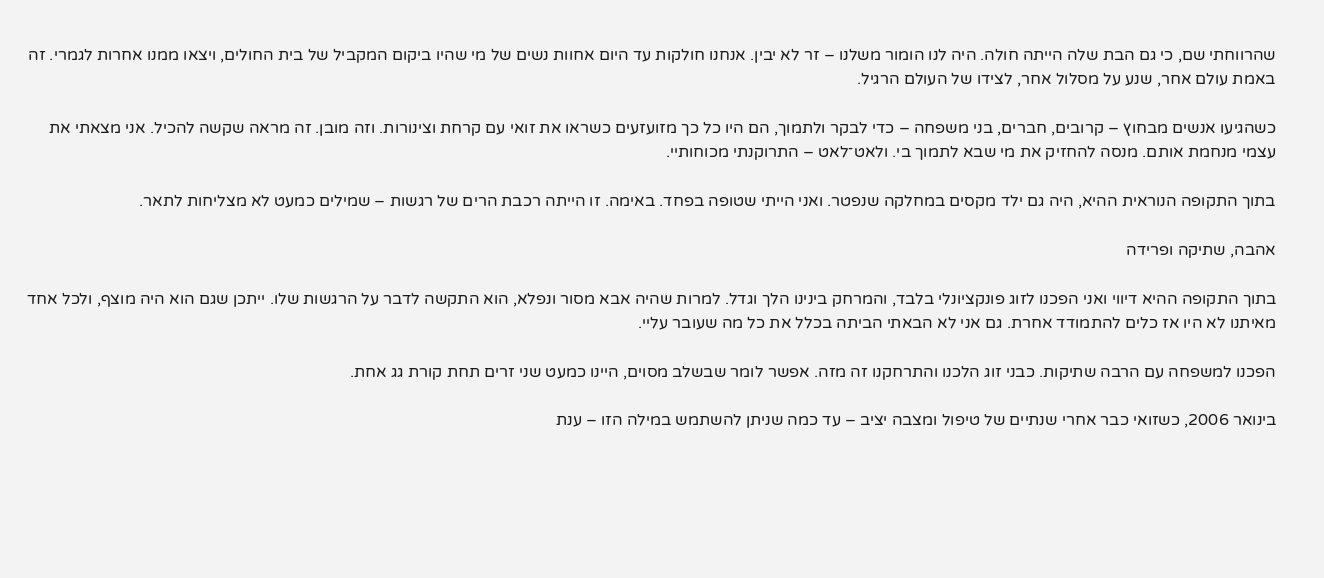שהרווחתי שם, כי גם הבת שלה הייתה חולה. היה לנו הומור משלנו – זר לא יבין. אנחנו חולקות עד היום אחוות נשים של מי שהיו ביקום המקביל של בית החולים, ויצאו ממנו אחרות לגמרי. זה באמת עולם אחר, שנע על מסלול אחר, לצידו של העולם הרגיל.

כשהגיעו אנשים מבחוץ – קרובים, חברים, בני משפחה – כדי לבקר ולתמוך, הם היו כל כך מזועזעים כשראו את זואי עם קרחת וצינורות. וזה מובן. זה מראה שקשה להכיל. אני מצאתי את עצמי מנחמת אותם. מנסה להחזיק את מי שבא לתמוך בי. ולאט־לאט – התרוקנתי מכוחותיי.

בתוך התקופה הנוראית ההיא, היה גם ילד מקסים במחלקה שנפטר. ואני הייתי שטופה בפחד. באימה. זו הייתה רכבת הרים של רגשות – שמילים כמעט לא מצליחות לתאר.

אהבה, שתיקה ופרידה

בתוך התקופה ההיא דיווי ואני הפכנו לזוג פונקציונלי בלבד, והמרחק בינינו הלך וגדל. למרות שהיה אבא מסור ונפלא, הוא התקשה לדבר על הרגשות שלו. ייתכן שגם הוא היה מוצף, ולכל אחד מאיתנו לא היו אז כלים להתמודד אחרת. גם אני לא הבאתי הביתה בכלל את כל מה שעובר עליי.

הפכנו למשפחה עם הרבה שתיקות. כבני זוג הלכנו והתרחקנו זה מזה. אפשר לומר שבשלב מסוים, היינו כמעט שני זרים תחת קורת גג אחת.

בינואר 2006, כשזואי כבר אחרי שנתיים של טיפול ומצבה יציב – עד כמה שניתן להשתמש במילה הזו – ענת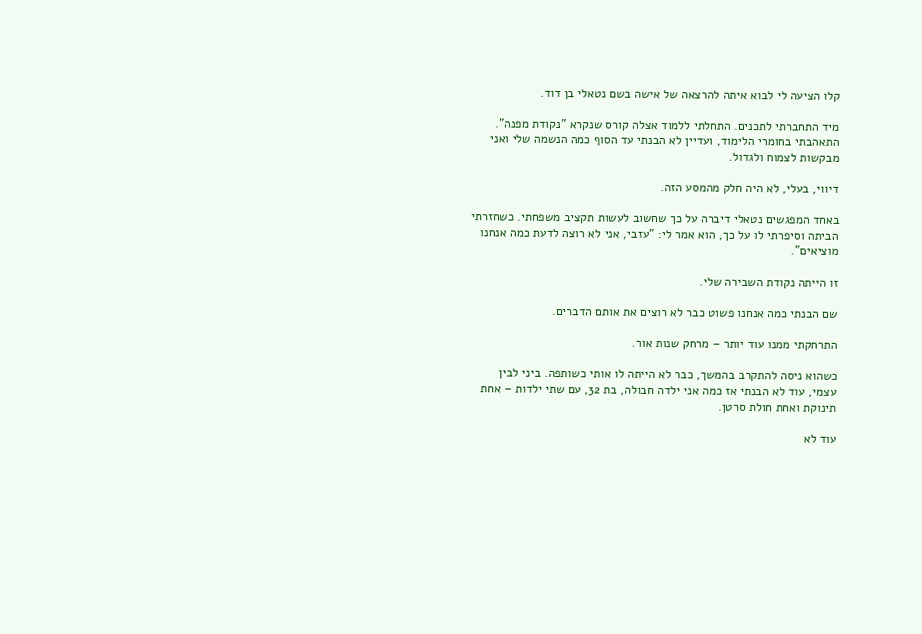קלו הציעה לי לבוא איתה להרצאה של אישה בשם נטאלי בן דוד.

מיד התחברתי לתכנים. התחלתי ללמוד אצלה קורס שנקרא "נקודת מפנה". התאהבתי בחומרי הלימוד, ועדיין לא הבנתי עד הסוף כמה הנשמה שלי ואני מבקשות לצמוח ולגדול.

דיווי, בעלי, לא היה חלק מהמסע הזה.

באחד המפגשים נטאלי דיברה על כך שחשוב לעשות תקציב משפחתי. כשחזרתי הביתה וסיפרתי לו על כך, הוא אמר לי: "עזבי, אני לא רוצה לדעת כמה אנחנו מוציאים".

זו הייתה נקודת השבירה שלי.

שם הבנתי כמה אנחנו פשוט כבר לא רוצים את אותם הדברים.

התרחקתי ממנו עוד יותר – מרחק שנות אור.

כשהוא ניסה להתקרב בהמשך, כבר לא הייתה לו אותי כשותפה. ביני לבין עצמי, עוד לא הבנתי אז כמה אני ילדה חבולה, בת 32, עם שתי ילדות – אחת תינוקת ואחת חולת סרטן.

עוד לא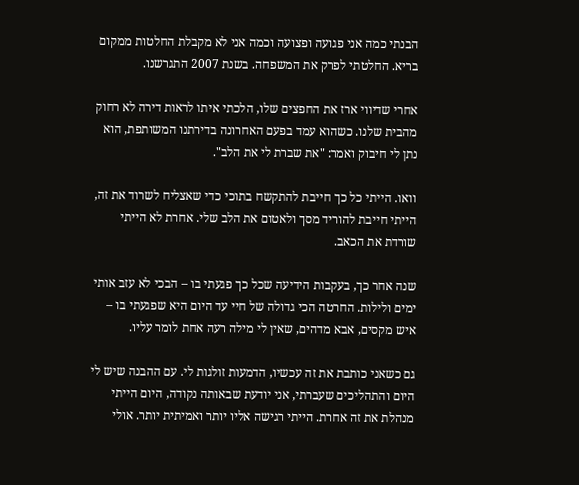הבנתי כמה אני פגועה ופצועה וכמה אני לא מקבלת החלטות ממקום בריא. החלטתי לפרק את המשפחה. בשנת 2007 התגרשנו.

אחרי שדיווי ארז את החפצים שלו, הלכתי איתו לראות דירה לא רחוק מהבית שלנו. כשהוא עמד בפעם האחרונה בדירתנו המשותפת, הוא נתן לי חיבוק ואמר: "את שברת לי את הלב".

וואו. הייתי כל כך חייבת להתקשח בתוכי כדי שאצליח לשרוד את זה, הייתי חייבת להוריד מסך ולאטום את הלב שלי. אחרת לא הייתי שורדת את הכאב.

שנה אחר כך, בעקבות הידיעה שכל כך פגעתי בו – הבכי לא עזב אותי ימים ולילות. החרטה הכי גדולה של חיי עד היום היא שפגעתי בו – איש מקסים, אבא מדהים, שאין לי מילה רעה אחת לומר עליו.

גם כשאני כותבת את זה עכשיו, הדמעות זולגות לי. עם ההבנה שיש לי היום והתהליכים שעברתי, אני יודעת שבאותה נקודה, היום הייתי מנהלת את זה אחרת. הייתי רגישה אליו יותר ואמיתית יותר. אולי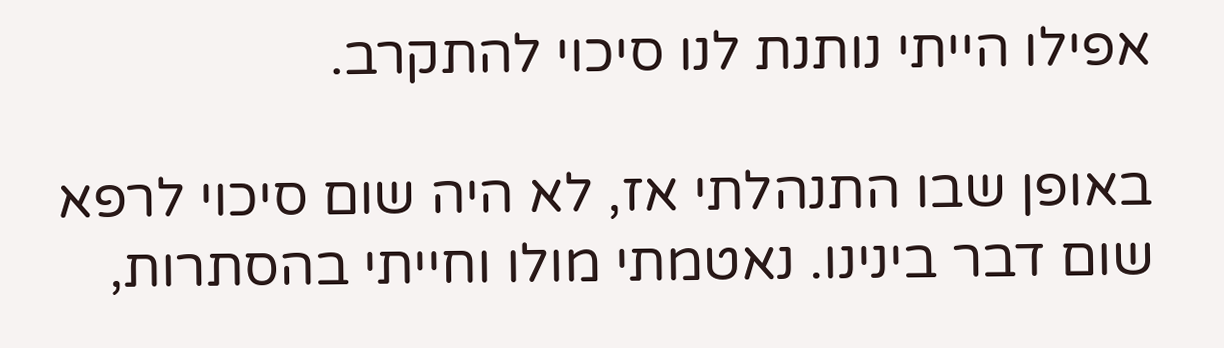אפילו הייתי נותנת לנו סיכוי להתקרב.

באופן שבו התנהלתי אז, לא היה שום סיכוי לרפא שום דבר בינינו. נאטמתי מולו וחייתי בהסתרות,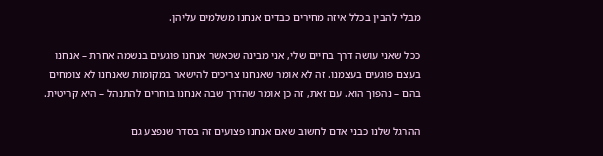מבלי להבין בכלל איזה מחירים כבדים אנחנו משלמים עליהן.

ככל שאני עושה דרך בחיים שלי, אני מבינה שכאשר אנחנו פוגעים בנשמה אחרת – אנחנו בעצם פוגעים בעצמנו. זה לא אומר שאנחנו צריכים להישאר במקומות שאנחנו לא צומחים בהם – נהפוך הוא. עם זאת, זה כן אומר שהדרך שבה אנחנו בוחרים להתנהל – היא קריטית.

ההרגל שלנו כבני אדם לחשוב שאם אנחנו פצועים זה בסדר שנפצע גם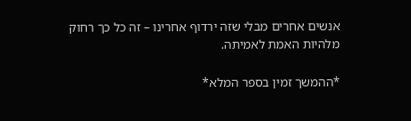אנשים אחרים מבלי שזה ירדוף אחרינו – זה כל כך רחוק מלהיות האמת לאמיתה.

*ההמשך זמין בספר המלא*